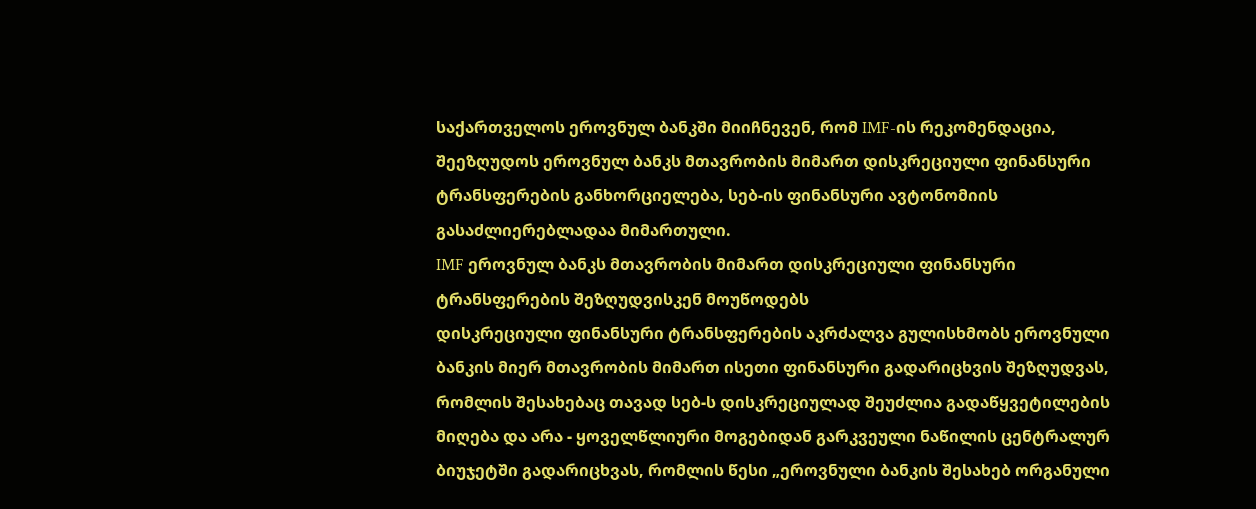საქართველოს ეროვნულ ბანკში მიიჩნევენ, რომ IMF-ის რეკომენდაცია, შეეზღუდოს ეროვნულ ბანკს მთავრობის მიმართ დისკრეციული ფინანსური ტრანსფერების განხორციელება, სებ-ის ფინანსური ავტონომიის გასაძლიერებლადაა მიმართული.
IMF ეროვნულ ბანკს მთავრობის მიმართ დისკრეციული ფინანსური ტრანსფერების შეზღუდვისკენ მოუწოდებს
დისკრეციული ფინანსური ტრანსფერების აკრძალვა გულისხმობს ეროვნული ბანკის მიერ მთავრობის მიმართ ისეთი ფინანსური გადარიცხვის შეზღუდვას, რომლის შესახებაც თავად სებ-ს დისკრეციულად შეუძლია გადაწყვეტილების მიღება და არა - ყოველწლიური მოგებიდან გარკვეული ნაწილის ცენტრალურ ბიუჯეტში გადარიცხვას, რომლის წესი „ეროვნული ბანკის შესახებ ორგანული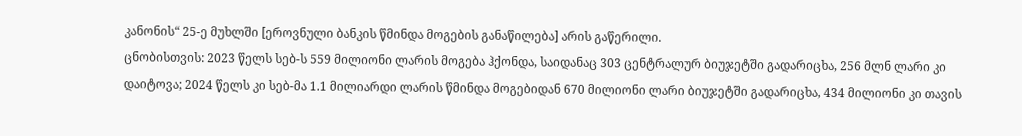კანონის“ 25-ე მუხლში [ეროვნული ბანკის წმინდა მოგების განაწილება] არის გაწერილი.
ცნობისთვის: 2023 წელს სებ-ს 559 მილიონი ლარის მოგება ჰქონდა, საიდანაც 303 ცენტრალურ ბიუჯეტში გადარიცხა, 256 მლნ ლარი კი დაიტოვა; 2024 წელს კი სებ-მა 1.1 მილიარდი ლარის წმინდა მოგებიდან 670 მილიონი ლარი ბიუჯეტში გადარიცხა, 434 მილიონი კი თავის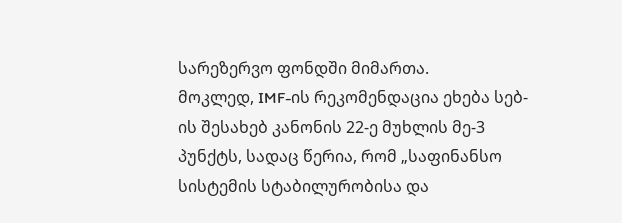სარეზერვო ფონდში მიმართა.
მოკლედ, IMF-ის რეკომენდაცია ეხება სებ-ის შესახებ კანონის 22-ე მუხლის მე-3 პუნქტს, სადაც წერია, რომ „საფინანსო სისტემის სტაბილურობისა და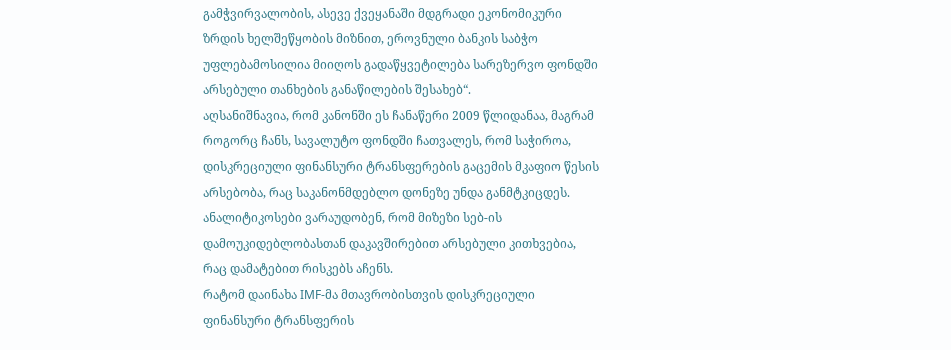გამჭვირვალობის, ასევე ქვეყანაში მდგრადი ეკონომიკური ზრდის ხელშეწყობის მიზნით, ეროვნული ბანკის საბჭო უფლებამოსილია მიიღოს გადაწყვეტილება სარეზერვო ფონდში არსებული თანხების განაწილების შესახებ“.
აღსანიშნავია, რომ კანონში ეს ჩანაწერი 2009 წლიდანაა, მაგრამ როგორც ჩანს, სავალუტო ფონდში ჩათვალეს, რომ საჭიროა, დისკრეციული ფინანსური ტრანსფერების გაცემის მკაფიო წესის არსებობა, რაც საკანონმდებლო დონეზე უნდა განმტკიცდეს.
ანალიტიკოსები ვარაუდობენ, რომ მიზეზი სებ-ის დამოუკიდებლობასთან დაკავშირებით არსებული კითხვებია, რაც დამატებით რისკებს აჩენს.
რატომ დაინახა IMF-მა მთავრობისთვის დისკრეციული ფინანსური ტრანსფერის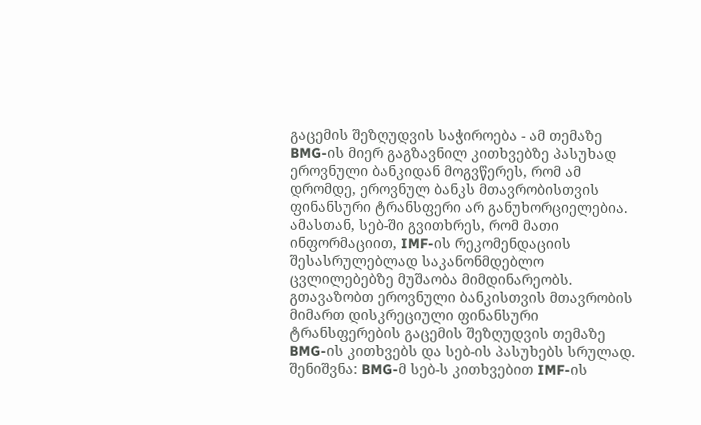გაცემის შეზღუდვის საჭიროება - ამ თემაზე BMG-ის მიერ გაგზავნილ კითხვებზე პასუხად ეროვნული ბანკიდან მოგვწერეს, რომ ამ დრომდე, ეროვნულ ბანკს მთავრობისთვის ფინანსური ტრანსფერი არ განუხორციელებია.
ამასთან, სებ-ში გვითხრეს, რომ მათი ინფორმაციით, IMF-ის რეკომენდაციის შესასრულებლად საკანონმდებლო ცვლილებებზე მუშაობა მიმდინარეობს.
გთავაზობთ ეროვნული ბანკისთვის მთავრობის მიმართ დისკრეციული ფინანსური ტრანსფერების გაცემის შეზღუდვის თემაზე BMG-ის კითხვებს და სებ-ის პასუხებს სრულად.
შენიშვნა: BMG-მ სებ-ს კითხვებით IMF-ის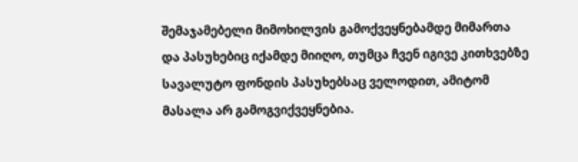შემაჯამებელი მიმოხილვის გამოქვეყნებამდე მიმართა და პასუხებიც იქამდე მიიღო, თუმცა ჩვენ იგივე კითხვებზე სავალუტო ფონდის პასუხებსაც ველოდით, ამიტომ მასალა არ გამოგვიქვეყნებია.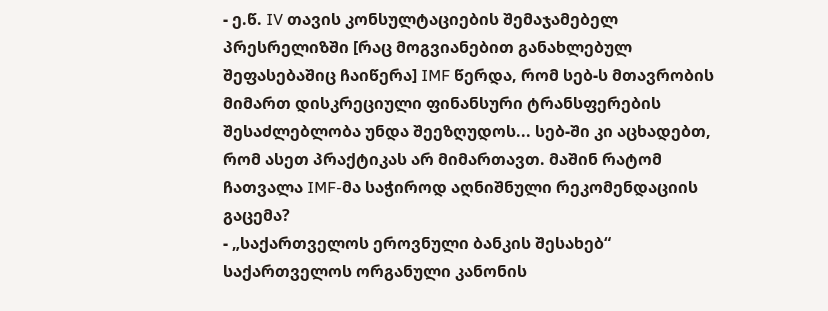- ე.წ. IV თავის კონსულტაციების შემაჯამებელ პრესრელიზში [რაც მოგვიანებით განახლებულ შეფასებაშიც ჩაიწერა] IMF წერდა, რომ სებ-ს მთავრობის მიმართ დისკრეციული ფინანსური ტრანსფერების შესაძლებლობა უნდა შეეზღუდოს... სებ-ში კი აცხადებთ, რომ ასეთ პრაქტიკას არ მიმართავთ. მაშინ რატომ ჩათვალა IMF-მა საჭიროდ აღნიშნული რეკომენდაციის გაცემა?
- „საქართველოს ეროვნული ბანკის შესახებ“ საქართველოს ორგანული კანონის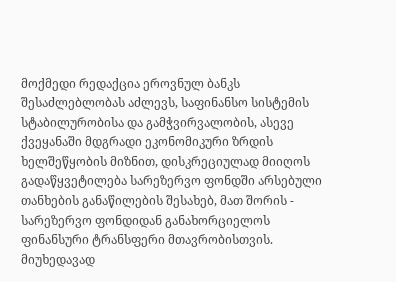მოქმედი რედაქცია ეროვნულ ბანკს შესაძლებლობას აძლევს, საფინანსო სისტემის სტაბილურობისა და გამჭვირვალობის, ასევე ქვეყანაში მდგრადი ეკონომიკური ზრდის ხელშეწყობის მიზნით, დისკრეციულად მიიღოს გადაწყვეტილება სარეზერვო ფონდში არსებული თანხების განაწილების შესახებ, მათ შორის - სარეზერვო ფონდიდან განახორციელოს ფინანსური ტრანსფერი მთავრობისთვის. მიუხედავად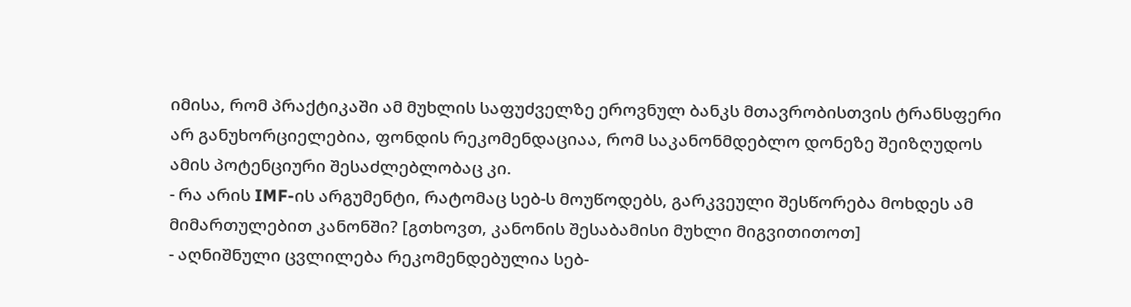იმისა, რომ პრაქტიკაში ამ მუხლის საფუძველზე ეროვნულ ბანკს მთავრობისთვის ტრანსფერი არ განუხორციელებია, ფონდის რეკომენდაციაა, რომ საკანონმდებლო დონეზე შეიზღუდოს ამის პოტენციური შესაძლებლობაც კი.
- რა არის IMF-ის არგუმენტი, რატომაც სებ-ს მოუწოდებს, გარკვეული შესწორება მოხდეს ამ მიმართულებით კანონში? [გთხოვთ, კანონის შესაბამისი მუხლი მიგვითითოთ]
- აღნიშნული ცვლილება რეკომენდებულია სებ-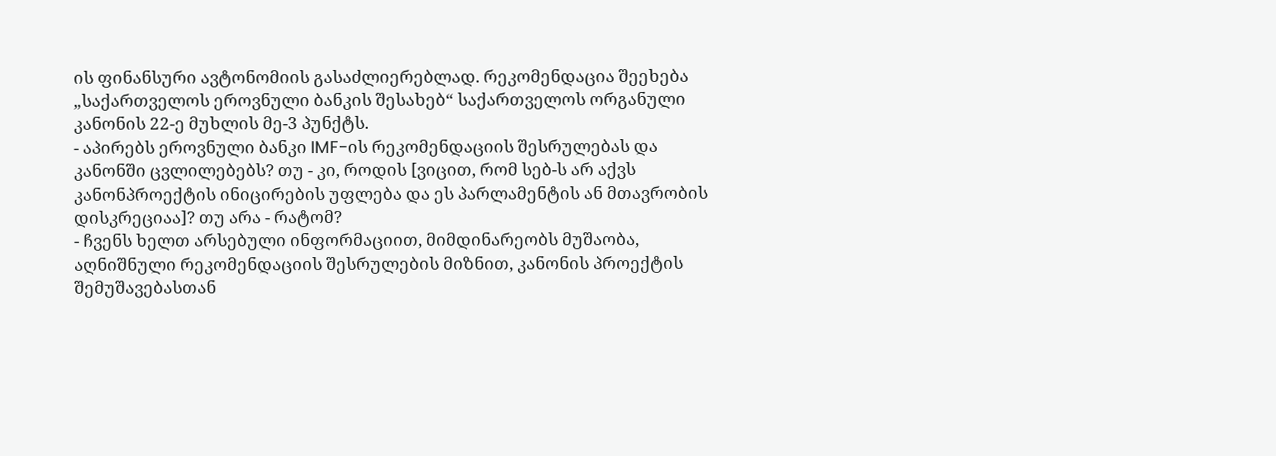ის ფინანსური ავტონომიის გასაძლიერებლად. რეკომენდაცია შეეხება „საქართველოს ეროვნული ბანკის შესახებ“ საქართველოს ორგანული კანონის 22-ე მუხლის მე-3 პუნქტს.
- აპირებს ეროვნული ბანკი IMF-ის რეკომენდაციის შესრულებას და კანონში ცვლილებებს? თუ - კი, როდის [ვიცით, რომ სებ-ს არ აქვს კანონპროექტის ინიცირების უფლება და ეს პარლამენტის ან მთავრობის დისკრეციაა]? თუ არა - რატომ?
- ჩვენს ხელთ არსებული ინფორმაციით, მიმდინარეობს მუშაობა, აღნიშნული რეკომენდაციის შესრულების მიზნით, კანონის პროექტის შემუშავებასთან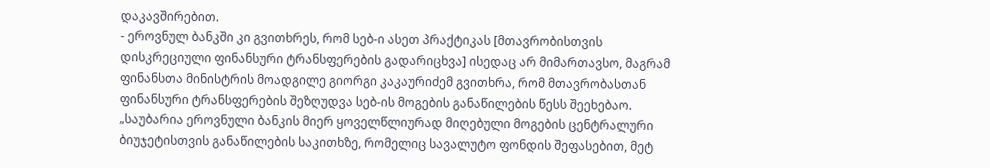დაკავშირებით.
- ეროვნულ ბანკში კი გვითხრეს, რომ სებ-ი ასეთ პრაქტიკას [მთავრობისთვის დისკრეციული ფინანსური ტრანსფერების გადარიცხვა] ისედაც არ მიმართავსო, მაგრამ ფინანსთა მინისტრის მოადგილე გიორგი კაკაურიძემ გვითხრა, რომ მთავრობასთან ფინანსური ტრანსფერების შეზღუდვა სებ-ის მოგების განაწილების წესს შეეხებაო. „საუბარია ეროვნული ბანკის მიერ ყოველწლიურად მიღებული მოგების ცენტრალური ბიუჯეტისთვის განაწილების საკითხზე, რომელიც სავალუტო ფონდის შეფასებით, მეტ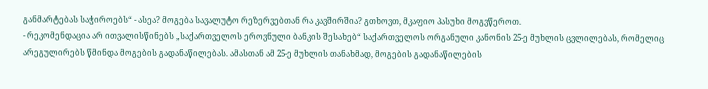განმარტებას საჭიროებს“ - ასეა? მოგება სავალუტო რეზერვებთან რა კავშირშია? გთხოვთ, მკაფიო პასუხი მოგვწეროთ.
- რეკომენდაცია არ ითვალისწინებს „საქართველოს ეროვნული ბანკის შესახებ“ საქართველოს ორგანული კანონის 25-ე მუხლის ცვლილებას, რომელიც არეგულირებს წმინდა მოგების გადანაწილებას. ამასთან ამ 25-ე მუხლის თანახმად, მოგების გადანაწილების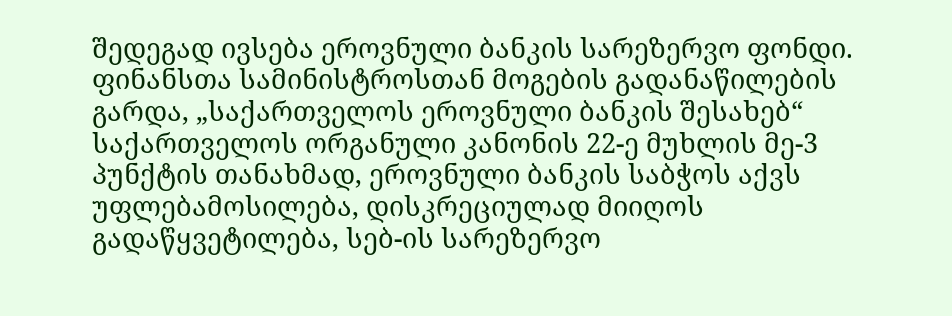შედეგად ივსება ეროვნული ბანკის სარეზერვო ფონდი. ფინანსთა სამინისტროსთან მოგების გადანაწილების გარდა, „საქართველოს ეროვნული ბანკის შესახებ“ საქართველოს ორგანული კანონის 22-ე მუხლის მე-3 პუნქტის თანახმად, ეროვნული ბანკის საბჭოს აქვს უფლებამოსილება, დისკრეციულად მიიღოს გადაწყვეტილება, სებ-ის სარეზერვო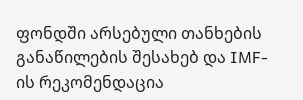ფონდში არსებული თანხების განაწილების შესახებ და IMF-ის რეკომენდაცია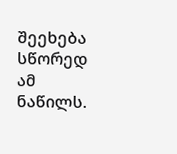შეეხება სწორედ ამ ნაწილს.